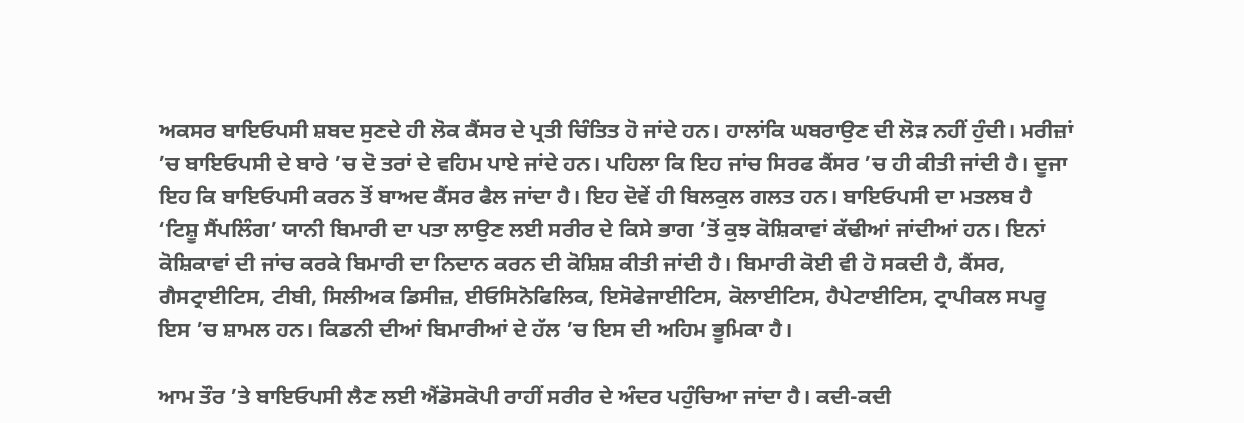ਅਕਸਰ ਬਾਇਓਪਸੀ ਸ਼ਬਦ ਸੁਣਦੇ ਹੀ ਲੋਕ ਕੈਂਸਰ ਦੇ ਪ੍ਰਤੀ ਚਿੰਤਿਤ ਹੋ ਜਾਂਦੇ ਹਨ। ਹਾਲਾਂਕਿ ਘਬਰਾਉਣ ਦੀ ਲੋੜ ਨਹੀਂ ਹੁੰਦੀ। ਮਰੀਜ਼ਾਂ ’ਚ ਬਾਇਓਪਸੀ ਦੇ ਬਾਰੇ ’ਚ ਦੋ ਤਰਾਂ ਦੇ ਵਹਿਮ ਪਾਏ ਜਾਂਦੇ ਹਨ। ਪਹਿਲਾ ਕਿ ਇਹ ਜਾਂਚ ਸਿਰਫ ਕੈਂਸਰ ’ਚ ਹੀ ਕੀਤੀ ਜਾਂਦੀ ਹੈ। ਦੂਜਾ ਇਹ ਕਿ ਬਾਇਓਪਸੀ ਕਰਨ ਤੋਂ ਬਾਅਦ ਕੈਂਸਰ ਫੈਲ ਜਾਂਦਾ ਹੈ। ਇਹ ਦੋਵੇਂ ਹੀ ਬਿਲਕੁਲ ਗਲਤ ਹਨ। ਬਾਇਓਪਸੀ ਦਾ ਮਤਲਬ ਹੈ ‘ਟਿਸ਼ੂ ਸੈਂਪਲਿੰਗ’ ਯਾਨੀ ਬਿਮਾਰੀ ਦਾ ਪਤਾ ਲਾਉਣ ਲਈ ਸਰੀਰ ਦੇ ਕਿਸੇ ਭਾਗ ’ਤੋਂ ਕੁਝ ਕੋਸ਼ਿਕਾਵਾਂ ਕੱਢੀਆਂ ਜਾਂਦੀਆਂ ਹਨ। ਇਨਾਂ ਕੋਸ਼ਿਕਾਵਾਂ ਦੀ ਜਾਂਚ ਕਰਕੇ ਬਿਮਾਰੀ ਦਾ ਨਿਦਾਨ ਕਰਨ ਦੀ ਕੋਸ਼ਿਸ਼ ਕੀਤੀ ਜਾਂਦੀ ਹੈ। ਬਿਮਾਰੀ ਕੋਈ ਵੀ ਹੋ ਸਕਦੀ ਹੈ, ਕੈਂਸਰ, ਗੈਸਟ੍ਰਾਈਟਿਸ, ਟੀਬੀ, ਸਿਲੀਅਕ ਡਿਸੀਜ਼, ਈਓਸਿਨੋਫਿਲਿਕ, ਇਸੋਫੇਜਾਈਟਿਸ, ਕੋਲਾਈਟਿਸ, ਹੈਪੇਟਾਈਟਿਸ, ਟ੍ਰਾਪੀਕਲ ਸਪਰੂ ਇਸ ’ਚ ਸ਼ਾਮਲ ਹਨ। ਕਿਡਨੀ ਦੀਆਂ ਬਿਮਾਰੀਆਂ ਦੇ ਹੱਲ ’ਚ ਇਸ ਦੀ ਅਹਿਮ ਭੂਮਿਕਾ ਹੈ।

ਆਮ ਤੌਰ ’ਤੇ ਬਾਇਓਪਸੀ ਲੈਣ ਲਈ ਐਂਡੋਸਕੋਪੀ ਰਾਹੀਂ ਸਰੀਰ ਦੇ ਅੰਦਰ ਪਹੁੰਚਿਆ ਜਾਂਦਾ ਹੈ। ਕਦੀ-ਕਦੀ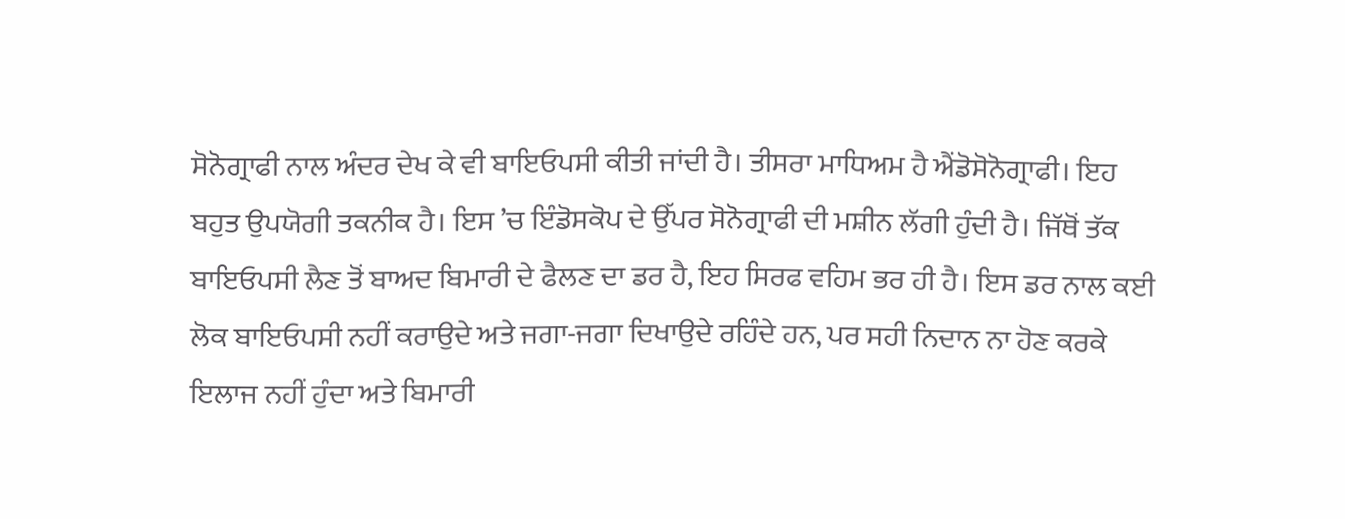ਸੋਨੋਗ੍ਰਾਫੀ ਨਾਲ ਅੰਦਰ ਦੇਖ ਕੇ ਵੀ ਬਾਇਓਪਸੀ ਕੀਤੀ ਜਾਂਦੀ ਹੈ। ਤੀਸਰਾ ਮਾਧਿਅਮ ਹੈ ਐਂਡੋਸੋਨੋਗ੍ਰਾਫੀ। ਇਹ ਬਹੁਤ ਉਪਯੋਗੀ ਤਕਨੀਕ ਹੈ। ਇਸ ’ਚ ਇੰਡੋਸਕੋਪ ਦੇ ਉੱਪਰ ਸੋਨੋਗ੍ਰਾਫੀ ਦੀ ਮਸ਼ੀਨ ਲੱਗੀ ਹੁੰਦੀ ਹੈ। ਜਿੱਥੋਂ ਤੱਕ ਬਾਇਓਪਸੀ ਲੈਣ ਤੋਂ ਬਾਅਦ ਬਿਮਾਰੀ ਦੇ ਫੈਲਣ ਦਾ ਡਰ ਹੈ, ਇਹ ਸਿਰਫ ਵਹਿਮ ਭਰ ਹੀ ਹੈ। ਇਸ ਡਰ ਨਾਲ ਕਈ ਲੋਕ ਬਾਇਓਪਸੀ ਨਹੀਂ ਕਰਾਉਦੇ ਅਤੇ ਜਗਾ-ਜਗਾ ਦਿਖਾਉਦੇ ਰਹਿੰਦੇ ਹਨ, ਪਰ ਸਹੀ ਨਿਦਾਨ ਨਾ ਹੋਣ ਕਰਕੇ ਇਲਾਜ ਨਹੀਂ ਹੁੰਦਾ ਅਤੇ ਬਿਮਾਰੀ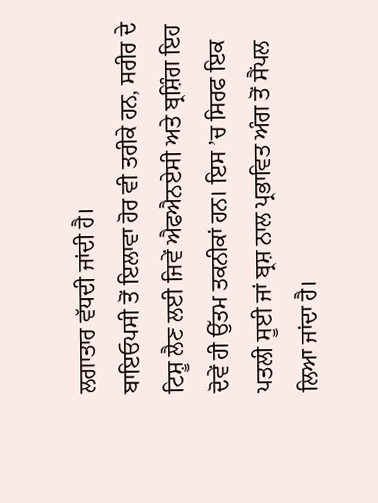ਲਗਾਤਾਰ ਵੱਧਦੀ ਜਾਂਦੀ ਹੈ।
ਬਾਇਓਪਸੀ ਤੋਂ ਇਲਾਵਾ ਹੋਰ ਵੀ ਤਰੀਕੇ ਹਨ, ਸਰੀਰ ਦੇ ਟਿਸ਼ੂ ਲੈਣ ਲਈ ਜਿਵੇਂ ਐਫਐਨਏਸੀ ਅਤੇ ਬ੍ਰਸ਼ਿੰਗ ਇਹ ਦੋਵੇਂ ਹੀ ਉੱਤਮ ਤਕਨੀਕਾਂ ਹਨ। ਇਸ ’ਚ ਸਿਰਫ ਇਕ ਪਤਲੀ ਸੂਈ ਜਾਂ ਬ੍ਰਸ਼ ਨਾਲ ਪ੍ਰਭਾਵਿਤ ਅੰਗ ਤੋਂ ਸੈਂਪਲ ਲਿਆ ਜਾਂਦਾ ਹੈ।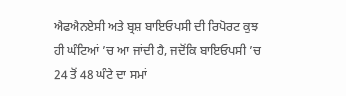ਐਫਐਨਏਸੀ ਅਤੇ ਬ੍ਰਸ਼ ਬਾਇਓਪਸੀ ਦੀ ਰਿਪੋਰਟ ਕੁਝ ਹੀ ਘੰਟਿਆਂ ’ਚ ਆ ਜਾਂਦੀ ਹੈ, ਜਦੋਂਕਿ ਬਾਇਓਪਸੀ ’ਚ 24 ਤੋਂ 48 ਘੰਟੇ ਦਾ ਸਮਾਂ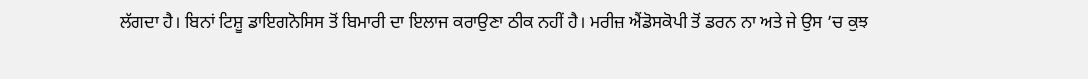ਲੱਗਦਾ ਹੈ। ਬਿਨਾਂ ਟਿਸ਼ੂ ਡਾਇਗਨੋਸਿਸ ਤੋਂ ਬਿਮਾਰੀ ਦਾ ਇਲਾਜ ਕਰਾਉਣਾ ਠੀਕ ਨਹੀਂ ਹੈ। ਮਰੀਜ਼ ਐਂਡੋਸਕੋਪੀ ਤੋਂ ਡਰਨ ਨਾ ਅਤੇ ਜੇ ਉਸ ’ਚ ਕੁਝ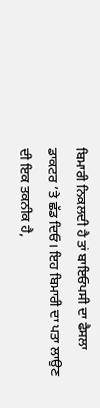ਬਿਮਾਰੀ ਨਿਕਲਦੀ ਹੈ ਤਾਂ ਬਾਇਓਪਸੀ ਦਾ ਫੈਸਲਾ ਡਾਕਟਰ ’ਤੇ ਛੱਡ ਦਿਓ। ਇਹ ਬਿਮਾਰੀ ਦਾ ਪਤਾ ਲਾਉਣ ਦੀ ਇਕ ਤਕਨੀਕ ਹੈ,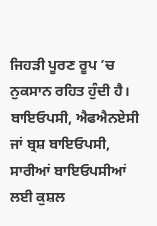ਜਿਹੜੀ ਪੂਰਣ ਰੂਪ ’ਚ ਨੁਕਸਾਨ ਰਹਿਤ ਹੁੰਦੀ ਹੈ। ਬਾਇਓਪਸੀ, ਐਫਐਨਏਸੀ ਜਾਂ ਬ੍ਰਸ਼ ਬਾਇਓਪਸੀ, ਸਾਰੀਆਂ ਬਾਇਓਪਸੀਆਂ ਲਈ ਕੁਸ਼ਲ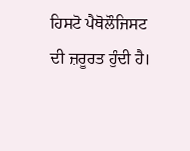ਹਿਸਟੋ ਪੈਥੋਲੌਜਿਸਟ ਦੀ ਜ਼ਰੂਰਤ ਹੁੰਦੀ ਹੈ।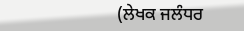(ਲੇਖਕ ਜਲੰਧਰ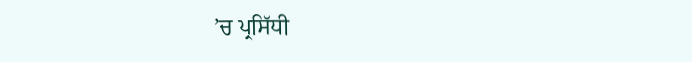’ਚ ਪ੍ਰਸਿੱਧੀ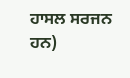ਹਾਸਲ ਸਰਜਨ ਹਨ)